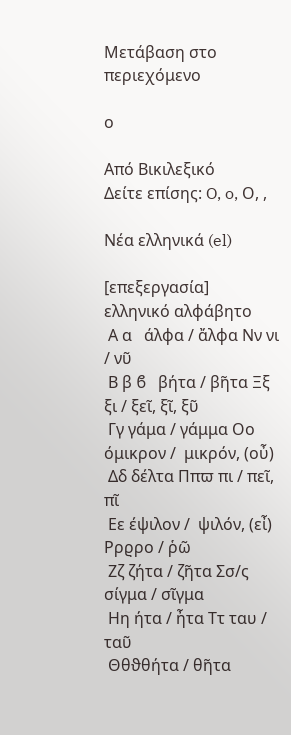Μετάβαση στο περιεχόμενο

ο

Από Βικιλεξικό
Δείτε επίσης: O, o, Ο, ,

Νέα ελληνικά (el)

[επεξεργασία]
ελληνικό αλφάβητο
 Α α   άλφα / ἄλφα Νν νι / νῦ
 Β β ϐ   βήτα / βῆτα Ξξ ξι / ξεῖ, ξῖ, ξῦ
 Γγ γάμα / γάμμα Οο όμικρον /  μικρόν, (οὖ)
 Δδ δέλτα Ππϖ πι / πεῖ, πῖ
 Εε έψιλον /  ψιλόν, (εἶ) Ρρϱρο / ῥῶ
 Ζζ ζήτα / ζῆτα Σσ/ς σίγμα / σῖγμα
 Ηη ήτα / ἦτα Ττ ταυ / ταῦ
 Θθϑθήτα / θῆτα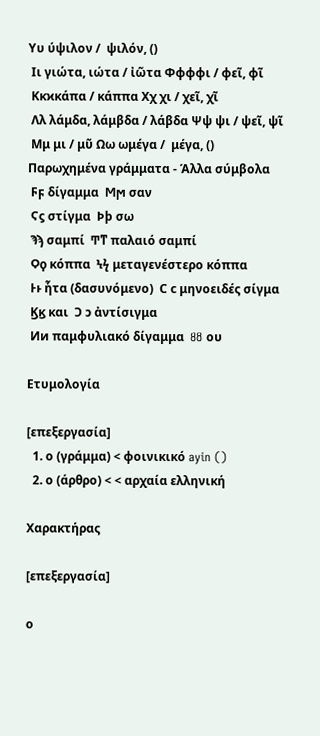Υυ ύψιλον /  ψιλόν, ()
 Ιι γιώτα, ιώτα / ἰῶτα Φφϕφι / φεῖ, φῖ
 Κκϰκάπα / κάππα Χχ χι / χεῖ, χῖ
 Λλ λάμδα, λάμβδα / λάβδα Ψψ ψι / ψεῖ, ψῖ
 Μμ μι / μῦ Ωω ωμέγα /  μέγα, ()
Παρωχημένα γράμματα - Άλλα σύμβολα
 Ϝϝ δίγαμμα  Ϻϻ σαν
 Ϛϛ στίγμα  Ϸϸ σω
 Ϡϡ σαμπί  Ͳͳ παλαιό σαμπί
 Ϙϙ κόππα  Ϟϟ μεταγενέστερο κόππα
 Ͱͱ ἧτα (δασυνόμενο)  Ϲ ϲ μηνοειδές σίγμα
 Ϗϗ και  Ͻ ͻ ἀντίσιγμα
 Ͷͷ παμφυλιακό δίγαμμα  Ȣȣ ου

Ετυμολογία

[επεξεργασία]
  1. ο (γράμμα) < φοινικικό ayin ()
  2. ο (άρθρο) < < αρχαία ελληνική

Χαρακτήρας

[επεξεργασία]

ο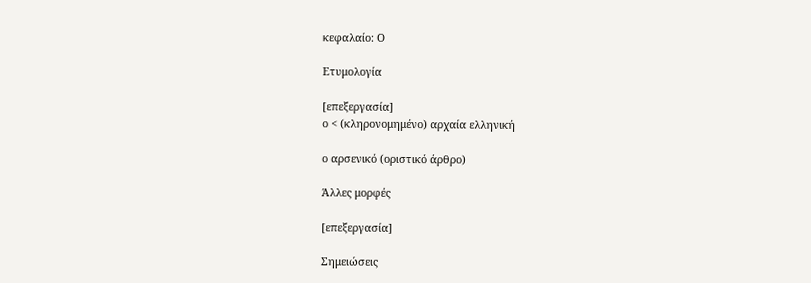κεφαλαίο: Ο

Ετυμολογία

[επεξεργασία]
ο < (κληρονομημένο) αρχαία ελληνική

ο αρσενικό (οριστικό άρθρο)

Άλλες μορφές

[επεξεργασία]

Σημειώσεις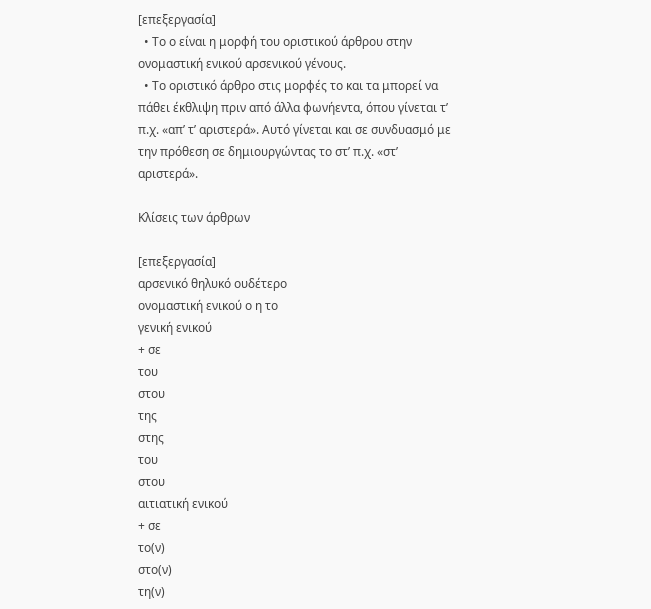[επεξεργασία]
  • Το ο είναι η μορφή του οριστικού άρθρου στην ονομαστική ενικού αρσενικού γένους.
  • Το οριστικό άρθρο στις μορφές το και τα μπορεί να πάθει έκθλιψη πριν από άλλα φωνήεντα, όπου γίνεται τ’ π.χ. «απ’ τ’ αριστερά». Αυτό γίνεται και σε συνδυασμό με την πρόθεση σε δημιουργώντας το στ’ π.χ. «στ’ αριστερά».

Κλίσεις των άρθρων

[επεξεργασία]
αρσενικό θηλυκό ουδέτερο
ονομαστική ενικού ο η το
γενική ενικού
+ σε
του
στου
της
στης
του
στου
αιτιατική ενικού
+ σε
το(ν)
στο(ν)
τη(ν)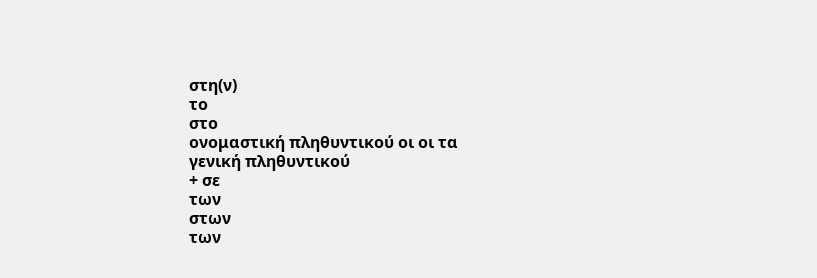στη(ν)
το
στο
ονομαστική πληθυντικού οι οι τα
γενική πληθυντικού
+ σε
των
στων
των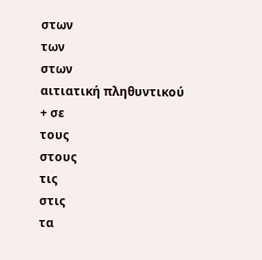στων
των
στων
αιτιατική πληθυντικού
+ σε
τους
στους
τις
στις
τα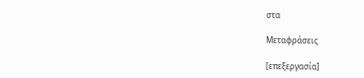στα

Μεταφράσεις

[επεξεργασία]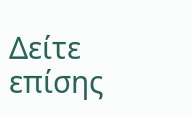Δείτε επίσης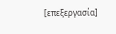[επεξεργασία]